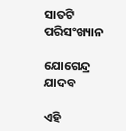ସାତଟି ପରିସଂଖ୍ୟାନ

ଯୋଗେନ୍ଦ୍ର ଯାଦବ

ଏହି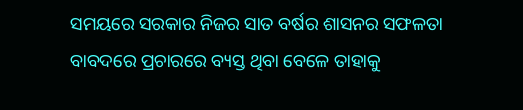ସମୟରେ ସରକାର ନିଜର ସାତ ବର୍ଷର ଶାସନର ସଫଳତା ବାବଦରେ ପ୍ରଚାରରେ ବ୍ୟସ୍ତ ଥିବା ବେଳେ ତାହାକୁ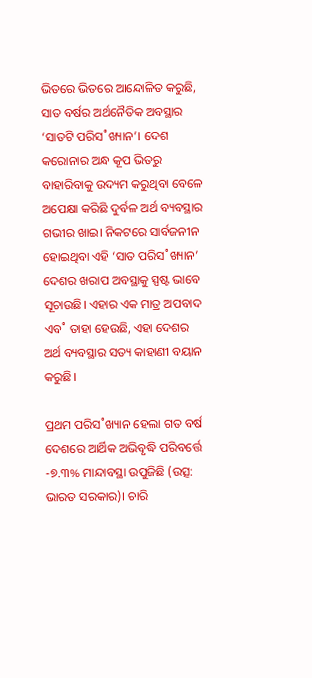ଭିତରେ ଭିତରେ ଆନ୍ଦୋଳିତ କରୁଛି, ସାତ ବର୍ଷର ଅର୍ଥନୈତିକ ଅବସ୍ଥାର ‘ସାତଟି ପରିସ˚ଖ୍ୟାନ’। ଦେଶ କରୋନାର ଅନ୍ଧ କୂପ ଭିତରୁ ବାହାରିବାକୁ ଉଦ୍ୟମ କରୁଥିବା ବେଳେ ଅପେକ୍ଷା କରିଛି ଦୁର୍ବଳ ଅର୍ଥ ବ୍ୟବସ୍ଥାର ଗଭୀର ଖାଇ। ନିକଟରେ ସାର୍ବଜନୀନ ହୋଇଥିବା ଏହି ‘ସାତ ପରିସ˚ଖ୍ୟାନ’ ଦେଶର ଖରାପ ଅବସ୍ଥାକୁ ସ୍ପଷ୍ଟ ଭାବେ ସୂଚାଉଛି। ଏହାର ଏକ ମାତ୍ର ଅପବାଦ ଏବ˚ ତାହା ହେଉଛି, ଏହା ଦେଶର ଅର୍ଥ ବ୍ୟବସ୍ଥାର ସତ୍ୟ କାହାଣୀ ବୟାନ କରୁଛି।

ପ୍ରଥମ ପରିସ˚ଖ୍ୟାନ ହେଲା ଗତ ବର୍ଷ ଦେଶରେ ଆର୍ଥିକ ଅଭିବୃଦ୍ଧି ପରିବର୍ତ୍ତେ -୭.୩% ମାନ୍ଦାବସ୍ଥା ଉପୁଜିଛି (ଉତ୍ସ: ଭାରତ ସରକାର)। ଚାରି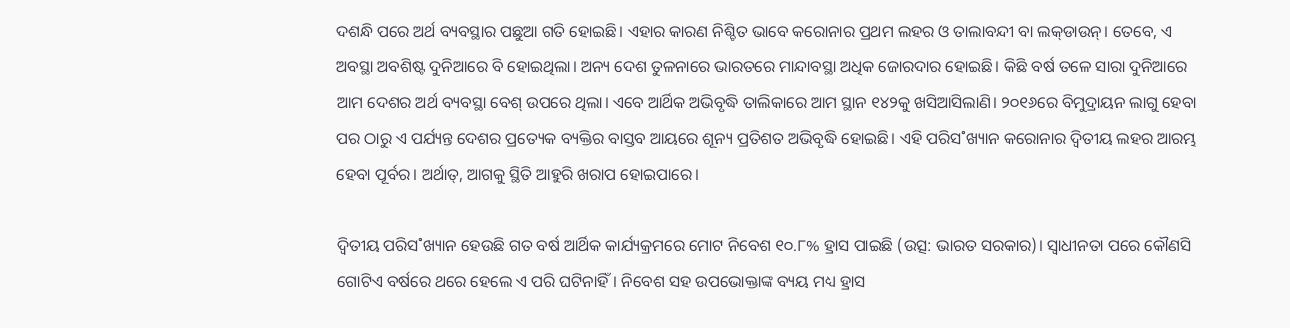ଦଶନ୍ଧି ପରେ ଅର୍ଥ ବ୍ୟବସ୍ଥାର ପଛୁଆ ଗତି ହୋଇଛି। ଏହାର କାରଣ ନିଶ୍ଚିତ ଭାବେ କରୋନାର ପ୍ରଥମ ଲହର ଓ ତାଲାବନ୍ଦୀ ବା ଲକ୍‌ଡାଉନ୍‌। ତେବେ, ଏ ଅବସ୍ଥା ଅବଶିଷ୍ଟ ଦୁନିଆରେ ବି ହୋଇଥିଲା। ଅନ୍ୟ ଦେଶ ତୁଳନାରେ ଭାରତରେ ମାନ୍ଦାବସ୍ଥା ଅଧିକ ଜୋରଦାର ହୋଇଛି। କିଛି ବର୍ଷ ତଳେ ସାରା ଦୁନିଆରେ ଆମ ଦେଶର ଅର୍ଥ ବ୍ୟବସ୍ଥା ବେଶ୍‌ ଉପରେ ଥିଲା। ଏବେ ଆର୍ଥିକ ଅଭିବୃଦ୍ଧି ତାଲିକାରେ ଆମ ସ୍ଥାନ ୧୪୨କୁ ଖସିଆସିଲାଣି। ୨୦୧୬ରେ ବିମୁଦ୍ରାୟନ ଲାଗୁ ହେବା ପର ଠାରୁ ଏ ପର୍ଯ୍ୟନ୍ତ ଦେଶର ପ୍ରତ୍ୟେକ ବ୍ୟକ୍ତିର ବାସ୍ତବ ଆୟରେ ଶୂନ୍ୟ ପ୍ରତିଶତ ଅଭିବୃଦ୍ଧି ହୋଇଛି। ଏହି ପରିସ˚ଖ୍ୟାନ କରୋନାର ଦ୍ବିତୀୟ ଲହର ଆରମ୍ଭ ହେବା ପୂର୍ବର। ଅର୍ଥାତ୍‌, ଆଗକୁ ସ୍ଥିତି ଆହୁରି ଖରାପ ହୋଇପାରେ।

ଦ୍ବିତୀୟ ପରିସ˚ଖ୍ୟାନ ହେଉଛି ଗତ ବର୍ଷ ଆର୍ଥିକ କାର୍ଯ୍ୟକ୍ରମରେ ମୋଟ ନିବେଶ ୧୦.୮% ହ୍ରାସ ପାଇଛି (ଉତ୍ସ: ଭାରତ ସରକାର)। ସ୍ବାଧୀନତା ପରେ କୌଣସି ଗୋଟିଏ ବର୍ଷରେ ଥରେ ହେଲେ ଏ ପରି ଘଟିନାହିଁ। ନିବେଶ ସହ ଉପଭୋକ୍ତାଙ୍କ ବ୍ୟୟ ମଧ୍ୟ ହ୍ରାସ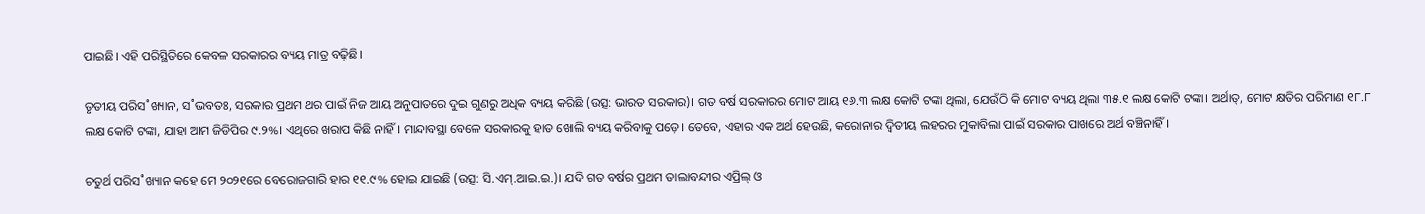ପାଇଛି। ଏହି ପରିସ୍ଥିତିରେ କେବଳ ସରକାରର ବ୍ୟୟ ମାତ୍ର ବଢ଼ିଛି।

ତୃତୀୟ ପରିସ˚ଖ୍ୟାନ, ସ˚ଭବତଃ, ସରକାର ପ୍ରଥମ ଥର ପାଇଁ ନିଜ ଆୟ ଅନୁପାତରେ ଦୁଇ ଗୁଣରୁ ଅଧିକ ବ୍ୟୟ କରିଛି (ଉତ୍ସ: ଭାରତ ସରକାର)। ଗତ ବର୍ଷ ସରକାରର ମୋଟ ଆୟ ୧୬.୩ ଲକ୍ଷ କୋଟି ଟଙ୍କା ଥିଲା, ଯେଉଁଠି କି ମୋଟ ବ୍ୟୟ ଥିଲା ୩୫.୧ ଲକ୍ଷ କୋଟି ଟଙ୍କା। ଅର୍ଥାତ୍‌, ମୋଟ କ୍ଷତିର ପରିମାଣ ୧୮.୮ ଲକ୍ଷ କୋଟି ଟଙ୍କା, ଯାହା ଆମ ଜିଡିପିର ୯.୨%। ଏଥିରେ ଖରାପ କିଛି ନାହିଁ। ମାନ୍ଦାବସ୍ଥା ବେଳେ ସରକାରକୁ ହାତ ଖୋଲି ବ୍ୟୟ କରିବାକୁ ପଡ଼େ। ତେବେ, ଏହାର ଏକ ଅର୍ଥ ହେଉଛି, କରୋନାର ଦ୍ବିତୀୟ ଲହରର ମୁକାବିଲା ପାଇଁ ସରକାର ପାଖରେ ଅର୍ଥ ବଞ୍ଚିନାହିଁ।

ଚତୁର୍ଥ ପରିସ˚ଖ୍ୟାନ କହେ ମେ ୨୦୨୧ରେ ବେରୋଜଗାରି ହାର ୧୧.୯% ହୋଇ ଯାଇଛି (ଉତ୍ସ: ସି.ଏମ୍‌.ଆଇ.ଇ.)। ଯଦି ଗତ ବର୍ଷର ପ୍ରଥମ ତାଲାବନ୍ଦୀର ଏପ୍ରିଲ୍‌ ଓ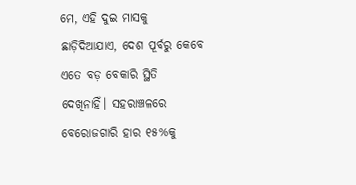ମେ, ଏହି ଦୁଇ ମାସକୁ ଛାଡ଼ିଦିଆଯାଏ, ଦେଶ ପୂର୍ବରୁ କେବେ ଏତେ ବଡ଼ ବେକାରି ସ୍ଥିତି ଦେଖିନାହିଁ। ସହରାଞ୍ଚଳରେ ବେରୋଜଗାରି ହାର ୧୫%କୁ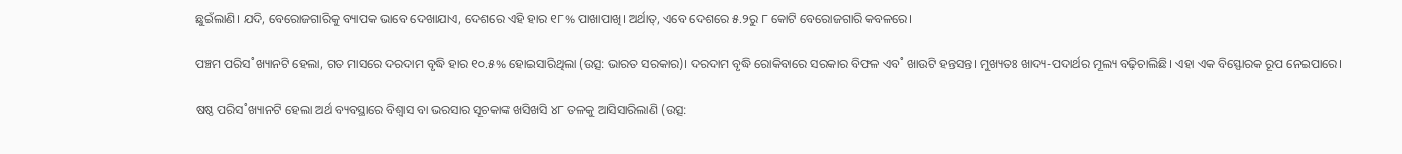ଛୁଇଁଲାଣି। ଯଦି, ବେରୋଜଗାରିକୁ ବ୍ୟାପକ ଭାବେ ଦେଖାଯାଏ, ଦେଶରେ ଏହି ହାର ୧୮% ପାଖାପାଖି। ଅର୍ଥାତ୍‌, ଏବେ ଦେଶରେ ୫.୨ରୁ ୮ କୋଟି ବେରୋଜଗାରି କବଳରେ।

ପଞ୍ଚମ ପରିସ˚ଖ୍ୟାନଟି ହେଲା, ଗତ ମାସରେ ଦରଦାମ ବୃଦ୍ଧି ହାର ୧୦.୫% ହୋଇସାରିଥିଲା (ଉତ୍ସ: ଭାରତ ସରକାର)। ଦରଦାମ ବୃଦ୍ଧି ରୋକିବାରେ ସରକାର ବିଫଳ ଏବ˚ ଖାଉଟି ହନ୍ତସନ୍ତ। ମୁଖ୍ୟତଃ ଖାଦ୍ୟ-ପଦାର୍ଥର ମୂଲ୍ୟ ବଢ଼ିଚାଲିଛି। ଏହା ଏକ ବିସ୍ଫୋରକ ରୂପ ନେଇପାରେ।

ଷଷ୍ଠ ପରିସ˚ଖ୍ୟାନଟି ହେଲା ଅର୍ଥ ବ୍ୟବସ୍ଥାରେ ବିଶ୍ବାସ ବା ଭରସାର ସୂଚକାଙ୍କ ଖସିଖସି ୪୮ ତଳକୁ ଆସିସାରିଲାଣି (ଉତ୍ସ: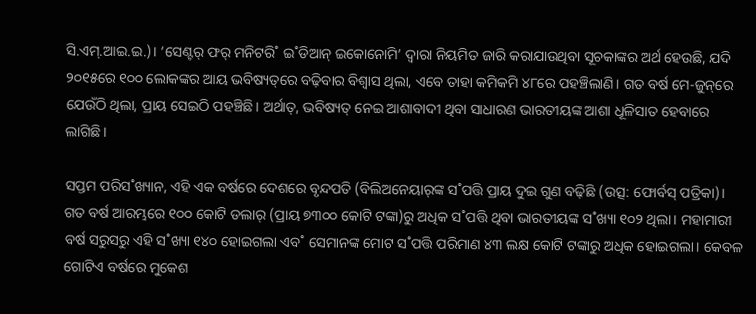ସି.ଏମ୍‌.ଆଇ.ଇ.)। ‘ସେଣ୍ଟର‌୍‌ ଫର‌୍‌ ମନିଟରି˚ ଇ˚ଡିଆନ୍‌ ଇକୋନୋମି’ ଦ୍ବାରା ନିୟମିତ ଜାରି କରାଯାଉଥିବା ସୂଚକାଙ୍କର ଅର୍ଥ ହେଉଛି, ଯଦି ୨୦୧୫ରେ ୧୦୦ ଲୋକଙ୍କର ଆୟ ଭବିଷ୍ୟତ୍‌ରେ ବଢ଼ିବାର ବିଶ୍ବାସ ଥିଲା, ଏବେ ତାହା କମିକମି ୪୮ରେ ପହଞ୍ଚିଲାଣି। ଗତ ବର୍ଷ ମେ-ଜୁନ୍‌ରେ ଯେଉଁଠି ଥିଲା, ପ୍ରାୟ ସେଇଠି ପହଞ୍ଚିଛି। ଅର୍ଥାତ୍‌, ଭବିଷ୍ୟତ୍‌ ନେଇ ଆଶାବାଦୀ ଥିବା ସାଧାରଣ ଭାରତୀୟଙ୍କ ଆଶା ଧୂଳିସାତ ହେବାରେ ଲାଗିଛି।

ସପ୍ତମ ପରିସ˚ଖ୍ୟାନ, ଏହି ଏକ ବର୍ଷରେ ଦେଶରେ ବୃନ୍ଦପତି (ବିଲିଅନେୟାର‌୍‌ଙ୍କ ସ˚ପତ୍ତି ପ୍ରାୟ ଦୁଇ ଗୁଣ ବଢ଼ିଛି (ଉତ୍ସ: ଫୋର୍ବସ୍‌ ପତ୍ରିକା)। ଗତ ବର୍ଷ ଆରମ୍ଭରେ ୧୦୦ କୋଟି ଡଲାର‌୍‌ (ପ୍ରାୟ ୭୩୦୦ କୋଟି ଟଙ୍କା)ରୁ ଅଧିକ ସ˚ପତ୍ତି ଥିବା ଭାରତୀୟଙ୍କ ସ˚ଖ୍ୟା ୧୦୨ ଥିଲା। ମହାମାରୀ ବର୍ଷ ସରୁସରୁ ଏହି ସ˚ଖ୍ୟା ୧୪୦ ହୋଇଗଲା ଏବ˚ ସେମାନଙ୍କ ମୋଟ ସ˚ପତ୍ତି ପରିମାଣ ୪୩ ଲକ୍ଷ କୋଟି ଟଙ୍କାରୁ ଅଧିକ ହୋଇଗଲା। କେବଳ ଗୋଟିଏ ବର୍ଷରେ ମୁକେଶ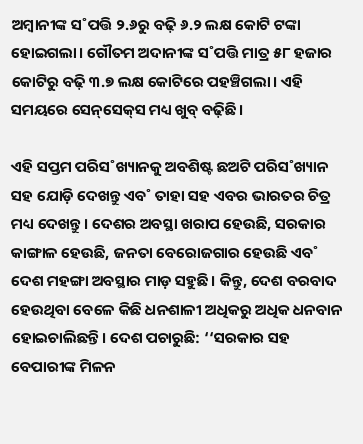ଅମ୍ବାନୀଙ୍କ ସ˚ପତ୍ତି ୨.୬ରୁ ବଢ଼ି ୬.୨ ଲକ୍ଷ କୋଟି ଟଙ୍କା ହୋଇଗଲା। ଗୌତମ ଅଦାନୀଙ୍କ ସ˚ପତ୍ତି ମାତ୍ର ୫୮ ହଜାର କୋଟିରୁ ବଢ଼ି ୩.୭ ଲକ୍ଷ କୋଟିରେ ପହଞ୍ଚିଗଲା। ଏହି ସମୟରେ ସେନ୍‌ସେକ୍‌ସ ମଧ୍ୟ ଖୁବ୍‌ ବଢ଼ିଛି।

ଏହି ସପ୍ତମ ପରିସ˚ଖ୍ୟାନକୁ ଅବଶିଷ୍ଟ ଛଅଟି ପରିସ˚ଖ୍ୟାନ ସହ ଯୋଡ଼ି ଦେଖନ୍ତୁ ଏବ˚ ତାହା ସହ ଏବର ଭାରତର ଚିତ୍ର ମଧ୍ୟ ଦେଖନ୍ତୁ। ଦେଶର ଅବସ୍ଥା ଖରାପ ହେଉଛି, ସରକାର କାଙ୍ଗାଳ ହେଉଛି, ଜନତା ବେରୋଜଗାର ହେଉଛି ଏବ˚ ଦେଶ ମହଙ୍ଗା ଅବସ୍ଥାର ମାଡ଼ ସହୁଛି। କିନ୍ତୁ, ଦେଶ ବରବାଦ ହେଉଥିବା ବେଳେ କିଛି ଧନଶାଳୀ ଅଧିକରୁ ଅଧିକ ଧନବାନ ହୋଇଚାଲିଛନ୍ତି। ଦେଶ ପଚାରୁଛି: ‘‘ସରକାର ସହ ବେପାରୀଙ୍କ ମିଳନ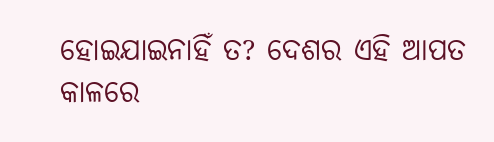ହୋଇଯାଇନାହିଁ ତ? ଦେଶର ଏହି ଆପତ କାଳରେ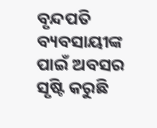ବୃନ୍ଦପତି ବ୍ୟବସାୟୀଙ୍କ ପାଇଁ ଅବସର ସୃଷ୍ଟି କରୁଛି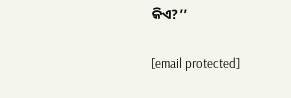କିଏ?’’

[email protected]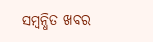ସମ୍ବନ୍ଧିତ ଖବର